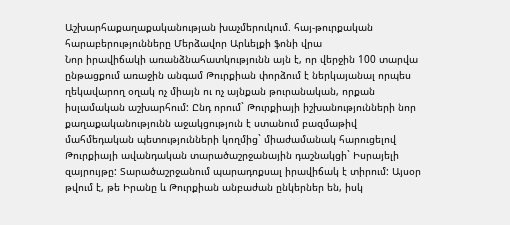Աշխարհաքաղաքականության խաչմերուկում. հայ-թուրքական հարաբերությունները Մերձավոր Արևելքի ֆոնի վրա
Նոր իրավիճակի առանձնահատկությունն այն է, որ վերջին 100 տարվա ընթացքում առաջին անգամ Թուրքիան փորձում է ներկայանալ որպես ղեկավարող օղակ ոչ միայն ու ոչ այնքան թուրանական, որքան իսլամական աշխարհում: Ընդ որում` Թուրքիայի իշխանությունների նոր քաղաքականությունն աջակցություն է ստանում բազմաթիվ մահմեդական պետությունների կողմից` միաժամանակ հարուցելով Թուրքիայի ավանդական տարածաշրջանային դաշնակցի` Իսրայելի զայրույթը: Տարածաշրջանում պարադոքսալ իրավիճակ է տիրում: Այսօր թվում է, թե Իրանը և Թուրքիան անբաժան ընկերներ են, իսկ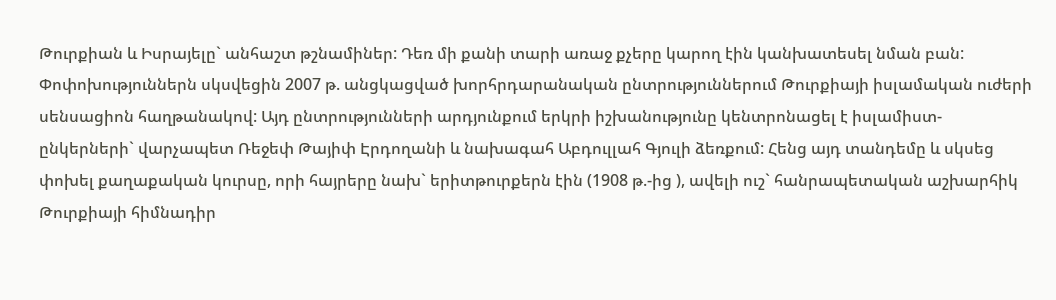Թուրքիան և Իսրայելը` անհաշտ թշնամիներ: Դեռ մի քանի տարի առաջ քչերը կարող էին կանխատեսել նման բան: Փոփոխություններն սկսվեցին 2007 թ. անցկացված խորհրդարանական ընտրություններում Թուրքիայի իսլամական ուժերի սենսացիոն հաղթանակով: Այդ ընտրությունների արդյունքում երկրի իշխանությունը կենտրոնացել է իսլամիստ- ընկերների` վարչապետ Ռեջեփ Թայիփ Էրդողանի և նախագահ Աբդուլլահ Գյուլի ձեռքում: Հենց այդ տանդեմը և սկսեց փոխել քաղաքական կուրսը, որի հայրերը նախ` երիտթուրքերն էին (1908 թ.-ից ), ավելի ուշ` հանրապետական աշխարհիկ Թուրքիայի հիմնադիր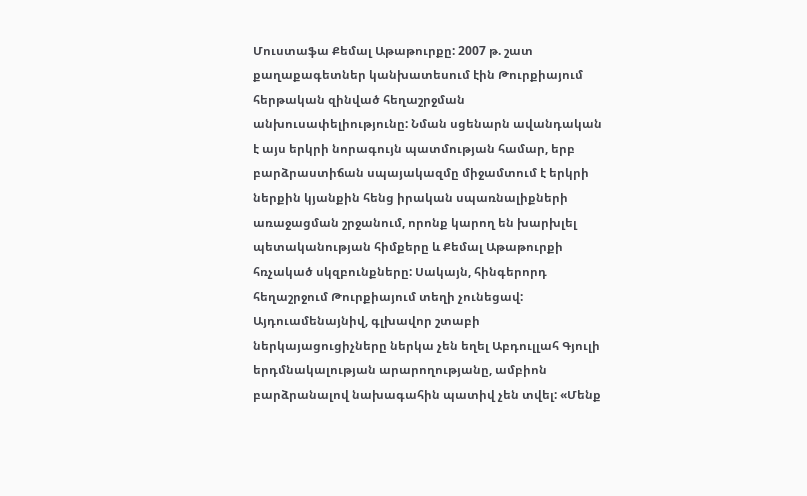Մուստաֆա Քեմալ Աթաթուրքը: 2007 թ. շատ քաղաքագետներ կանխատեսում էին Թուրքիայում հերթական զինված հեղաշրջման անխուսափելիությունը: Նման սցենարն ավանդական է այս երկրի նորագույն պատմության համար, երբ բարձրաստիճան սպայակազմը միջամտում է երկրի ներքին կյանքին հենց իրական սպառնալիքների առաջացման շրջանում, որոնք կարող են խարխլել պետականության հիմքերը և Քեմալ Աթաթուրքի հռչակած սկզբունքները: Սակայն, հինգերորդ հեղաշրջում Թուրքիայում տեղի չունեցավ: Այդուամենայնիվ, գլխավոր շտաբի ներկայացուցիչները ներկա չեն եղել Աբդուլլահ Գյուլի երդմնակալության արարողությանը, ամբիոն բարձրանալով նախագահին պատիվ չեն տվել: «Մենք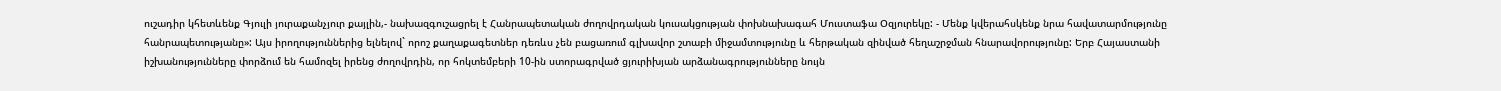ուշադիր կհետևենք Գյուլի յուրաքանչյուր քայլին,- նախազգուշացրել է Հանրապետական ժողովրդական կուսակցության փոխնախագահ Մուստաֆա Օզյուրեկը: - Մենք կվերահսկենք նրա հավատարմությունը հանրապետությանը»: Այս իրողություններից ելնելով` որոշ քաղաքագետներ դեռևս չեն բացառում գլխավոր շտաբի միջամտությունը և հերթական զինված հեղաշրջման հնարավորությունը: Երբ Հայաստանի իշխանությունները փորձում են համոզել իրենց ժողովրդին, որ հոկտեմբերի 10-ին ստորագրված ցյուրիխյան արձանագրությունները նույն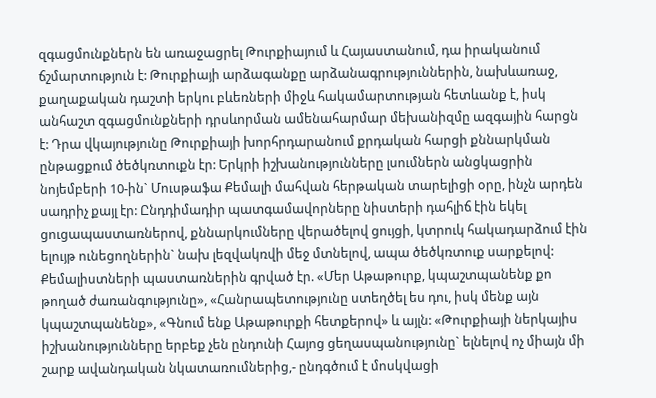զգացմունքներն են առաջացրել Թուրքիայում և Հայաստանում, դա իրականում ճշմարտություն է: Թուրքիայի արձագանքը արձանագրություններին, նախևառաջ, քաղաքական դաշտի երկու բևեռների միջև հակամարտության հետևանք է, իսկ անհաշտ զգացմունքների դրսևորման ամենահարմար մեխանիզմը ազգային հարցն է: Դրա վկայությունը Թուրքիայի խորհրդարանում քրդական հարցի քննարկման ընթացքում ծեծկռտուքն էր: Երկրի իշխանությունները լսումներն անցկացրին նոյեմբերի 10-ին` Մուսթաֆա Քեմալի մահվան հերթական տարելիցի օրը, ինչն արդեն սադրիչ քայլ էր: Ընդդիմադիր պատգամավորները նիստերի դահլիճ էին եկել ցուցապաստառներով, քննարկումները վերածելով ցույցի, կտրուկ հակադարձում էին ելույթ ունեցողներին` նախ լեզվակռվի մեջ մտնելով, ապա ծեծկռտուք սարքելով: Քեմալիստների պաստառներին գրված էր. «Մեր Աթաթուրք, կպաշտպանենք քո թողած ժառանգությունը», «Հանրապետությունը ստեղծել ես դու, իսկ մենք այն կպաշտպանենք», «Գնում ենք Աթաթուրքի հետքերով» և այլն: «Թուրքիայի ներկայիս իշխանությունները երբեք չեն ընդունի Հայոց ցեղասպանությունը` ելնելով ոչ միայն մի շարք ավանդական նկատառումներից,- ընդգծում է մոսկվացի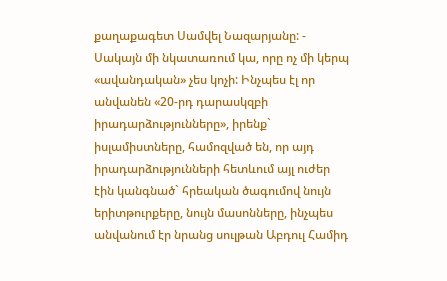քաղաքագետ Սամվել Նազարյանը: - Սակայն մի նկատառում կա, որը ոչ մի կերպ «ավանդական» չես կոչի: Ինչպես էլ որ անվանեն «20-րդ դարասկզբի իրադարձությունները», իրենք` իսլամիստները, համոզված են, որ այդ իրադարձությունների հետևում այլ ուժեր էին կանգնած` հրեական ծագումով նույն երիտթուրքերը, նույն մասոնները, ինչպես անվանում էր նրանց սուլթան Աբդուլ Համիդ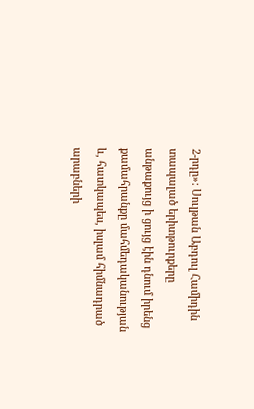2-րդը»: Սուլթան Աբդուլ Համիդին տապալած երիտթուրքերը անթաքույց ի ցույց էին դնում իրենց քամահրանքը մահմեդականության և, հատկապես, իսլամ հիմնադրած արաբների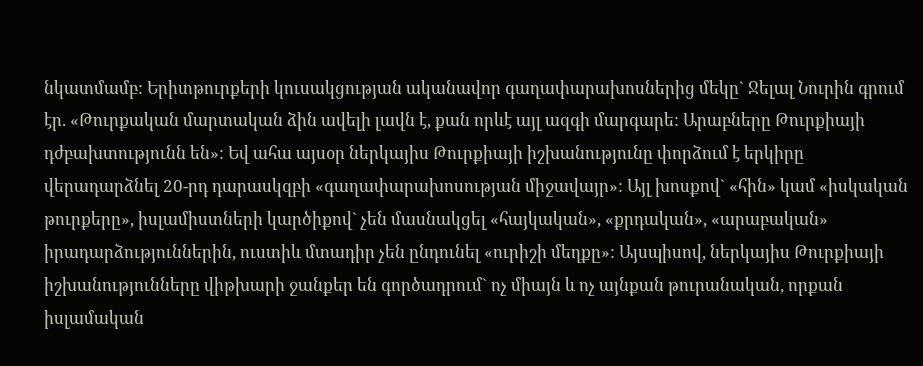նկատմամբ: Երիտթուրքերի կուսակցության ականավոր գաղափարախոսներից մեկը` Ջելալ Նուրին գրում էր. «Թուրքական մարտական ձին ավելի լավն է, քան որևէ այլ ազգի մարգարե: Արաբները Թուրքիայի դժբախտությունն են»: Եվ ահա այսօր ներկայիս Թուրքիայի իշխանությունը փորձում է երկիրը վերադարձնել 20-րդ դարասկզբի «գաղափարախոսության միջավայր»: Այլ խոսքով` «հին» կամ «իսկական թուրքերը», իսլամիստների կարծիքով` չեն մասնակցել «հայկական», «քրդական», «արաբական» իրադարձություններին, ուստիև մտադիր չեն ընդունել «ուրիշի մեղքը»: Այսպիսով, ներկայիս Թուրքիայի իշխանությունները վիթխարի ջանքեր են գործադրում` ոչ միայն և ոչ այնքան թուրանական, որքան իսլամական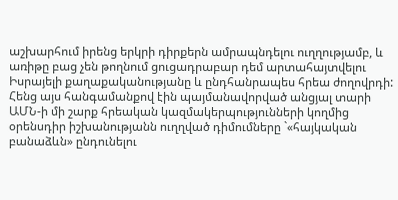աշխարհում իրենց երկրի դիրքերն ամրապնդելու ուղղությամբ, և առիթը բաց չեն թողնում ցուցադրաբար դեմ արտահայտվելու Իսրայելի քաղաքականությանը և ընդհանրապես հրեա ժողովրդի: Հենց այս հանգամանքով էին պայմանավորված անցյալ տարի ԱՄՆ-ի մի շարք հրեական կազմակերպությունների կողմից օրենսդիր իշխանությանն ուղղված դիմումները `«հայկական բանաձևն» ընդունելու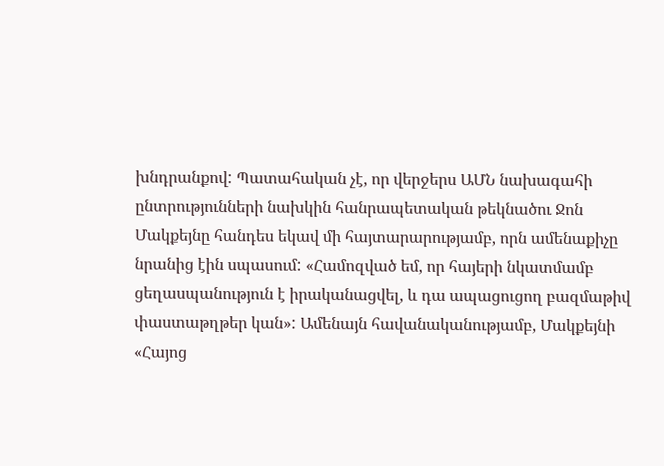խնդրանքով: Պատահական չէ, որ վերջերս ԱՄՆ նախագահի ընտրությունների նախկին հանրապետական թեկնածու Ջոն Մակքեյնը հանդես եկավ մի հայտարարությամբ, որն ամենաքիչը նրանից էին սպասում: «Համոզված եմ, որ հայերի նկատմամբ ցեղասպանություն է իրականացվել, և դա ապացուցող բազմաթիվ փաստաթղթեր կան»: Ամենայն հավանականությամբ, Մակքեյնի «Հայոց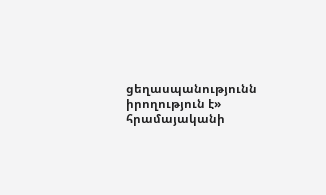ցեղասպանությունն իրողություն է» հրամայականի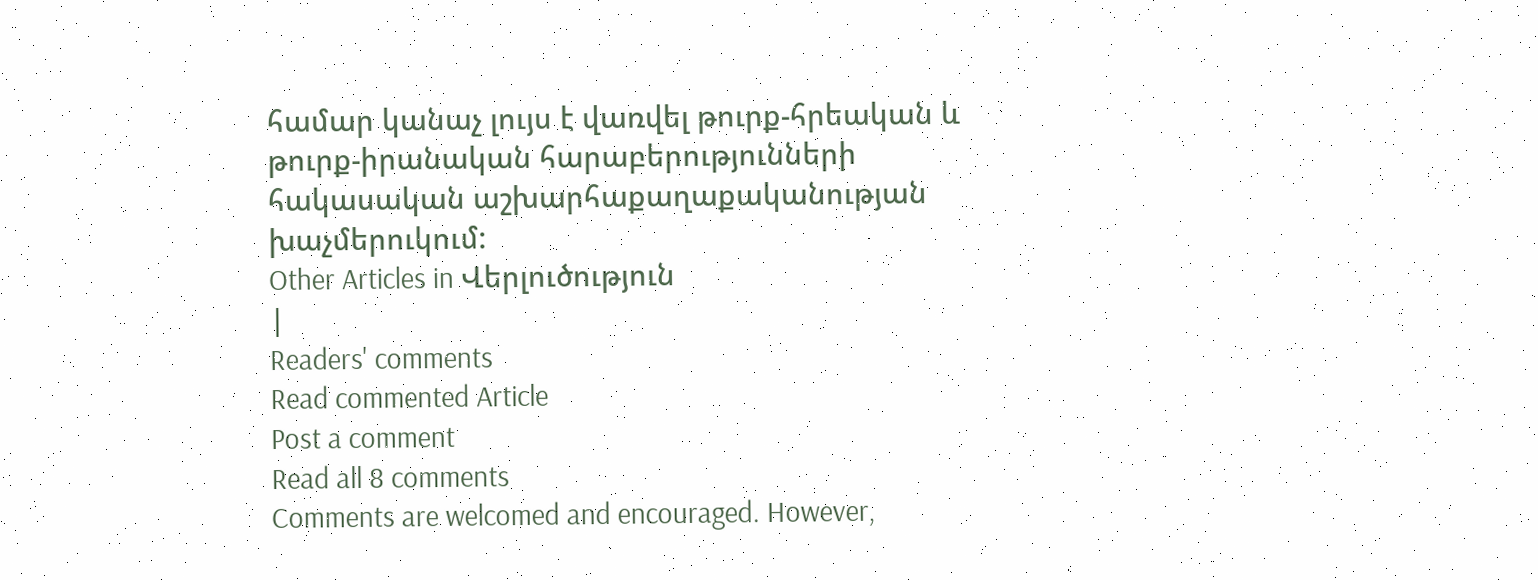համար կանաչ լույս է վառվել թուրք-հրեական և թուրք-իրանական հարաբերությունների հակասական աշխարհաքաղաքականության խաչմերուկում:
Other Articles in Վերլուծություն
|
Readers' comments
Read commented Article
Post a comment
Read all 8 comments
Comments are welcomed and encouraged. However,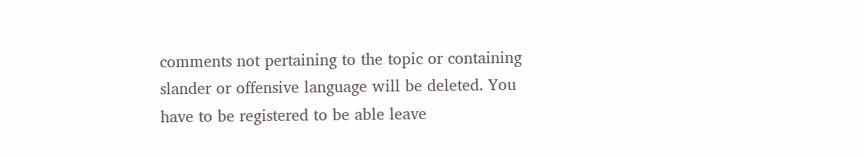comments not pertaining to the topic or containing slander or offensive language will be deleted. You have to be registered to be able leave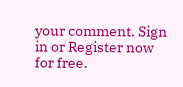your comment. Sign in or Register now for free.